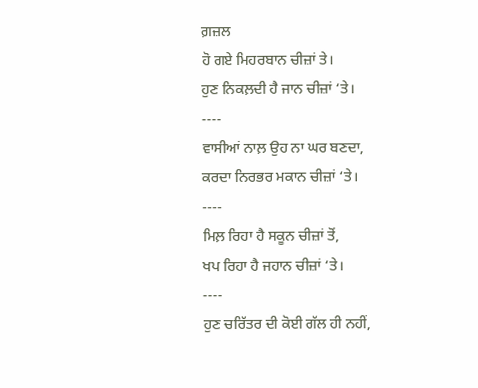ਗ਼ਜ਼ਲ
ਹੋ ਗਏ ਮਿਹਰਬਾਨ ਚੀਜ਼ਾਂ ਤੇ।
ਹੁਣ ਨਿਕਲ਼ਦੀ ਹੈ ਜਾਨ ਚੀਜ਼ਾਂ ‘ਤੇ।
----
ਵਾਸੀਆਂ ਨਾਲ਼ ਉਹ ਨਾ ਘਰ ਬਣਦਾ,
ਕਰਦਾ ਨਿਰਭਰ ਮਕਾਨ ਚੀਜ਼ਾਂ ‘ਤੇ।
----
ਮਿਲ਼ ਰਿਹਾ ਹੈ ਸਕੂਨ ਚੀਜ਼ਾਂ ਤੋਂ,
ਖਪ ਰਿਹਾ ਹੈ ਜਹਾਨ ਚੀਜ਼ਾਂ ‘ਤੇ।
----
ਹੁਣ ਚਰਿੱਤਰ ਦੀ ਕੋਈ ਗੱਲ ਹੀ ਨਹੀਂ,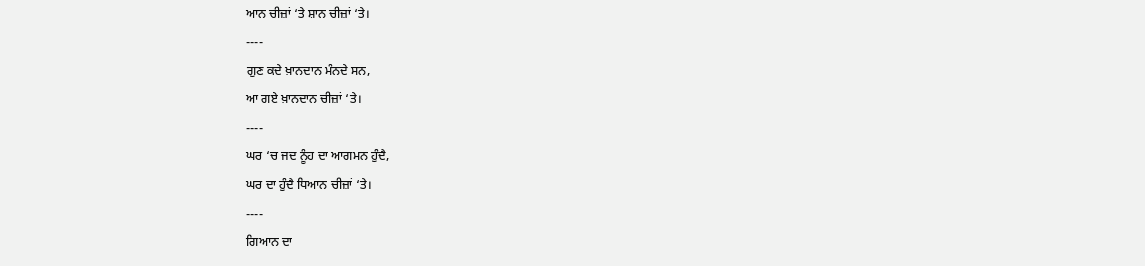ਆਨ ਚੀਜ਼ਾਂ ‘ਤੇ ਸ਼ਾਨ ਚੀਜ਼ਾਂ ‘ਤੇ।
----
ਗੁਣ ਕਦੇ ਖ਼ਾਨਦਾਨ ਮੰਨਦੇ ਸਨ,
ਆ ਗਏ ਖ਼ਾਨਦਾਨ ਚੀਜ਼ਾਂ ‘ਤੇ।
----
ਘਰ ‘ਚ ਜਦ ਨੂੰਹ ਦਾ ਆਗਮਨ ਹੁੰਦੈ,
ਘਰ ਦਾ ਹੁੰਦੈ ਧਿਆਨ ਚੀਜ਼ਾਂ ‘ਤੇ।
----
ਗਿਆਨ ਦਾ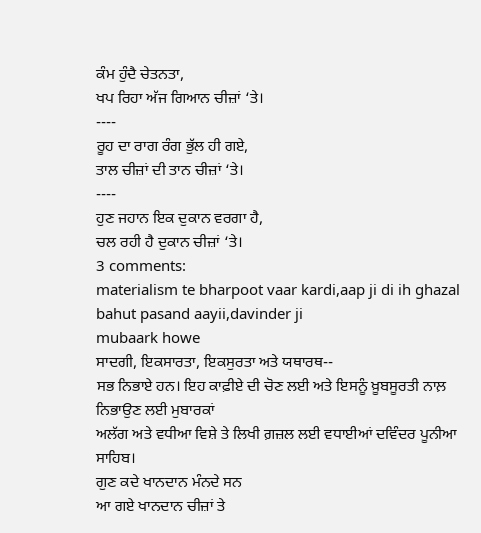ਕੰਮ ਹੁੰਦੈ ਚੇਤਨਤਾ,
ਖਪ ਰਿਹਾ ਅੱਜ ਗਿਆਨ ਚੀਜ਼ਾਂ ‘ਤੇ।
----
ਰੂਹ ਦਾ ਰਾਗ ਰੰਗ ਭੁੱਲ ਹੀ ਗਏ,
ਤਾਲ ਚੀਜ਼ਾਂ ਦੀ ਤਾਨ ਚੀਜ਼ਾਂ ‘ਤੇ।
----
ਹੁਣ ਜਹਾਨ ਇਕ ਦੁਕਾਨ ਵਰਗਾ ਹੈ,
ਚਲ ਰਹੀ ਹੈ ਦੁਕਾਨ ਚੀਜ਼ਾਂ ‘ਤੇ।
3 comments:
materialism te bharpoot vaar kardi,aap ji di ih ghazal bahut pasand aayii,davinder ji
mubaark howe
ਸਾਦਗੀ, ਇਕਸਾਰਤਾ, ਇਕਸੁਰਤਾ ਅਤੇ ਯਥਾਰਥ--
ਸਭ ਨਿਭਾਏ ਹਨ। ਇਹ ਕਾਫ਼ੀਏ ਦੀ ਚੋਣ ਲਈ ਅਤੇ ਇਸਨੂੰ ਖ਼ੂਬਸੂਰਤੀ ਨਾਲ਼ ਨਿਭਾਉਣ ਲਈ ਮੁਬਾਰਕਾਂ
ਅਲੱਗ ਅਤੇ ਵਧੀਆ ਵਿਸ਼ੇ ਤੇ ਲਿਖੀ ਗ਼ਜ਼ਲ ਲਈ ਵਧਾਈਆਂ ਦਵਿੰਦਰ ਪੂਨੀਆ ਸਾਹਿਬ।
ਗੁਣ ਕਦੇ ਖਾਨਦਾਨ ਮੰਨਦੇ ਸਨ
ਆ ਗਏ ਖਾਨਦਾਨ ਚੀਜ਼ਾਂ ਤੇ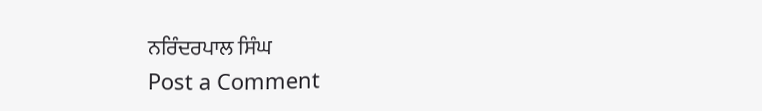ਨਰਿੰਦਰਪਾਲ ਸਿੰਘ
Post a Comment